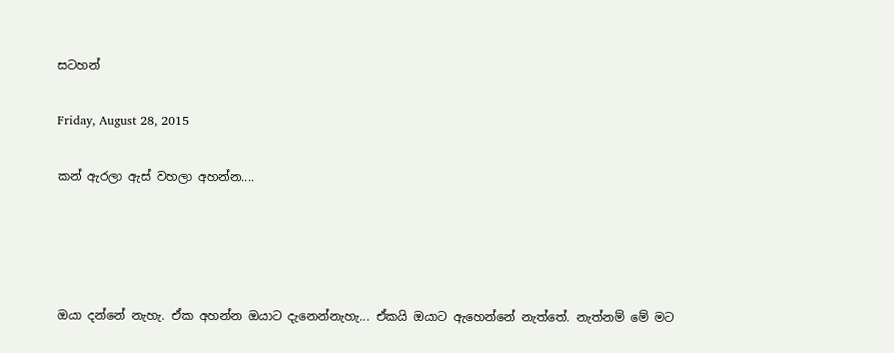සටහන්

Friday, August 28, 2015

කන් ඇරලා ඇස් වහලා අහන්න....




ඔයා දන්නේ නැහැ. ඒක අහන්න ඔයාට දැනෙන්නැහැ... ඒකයි ඔයාට ඇහෙන්නේ නැත්තේ. නැත්නම් මේ මට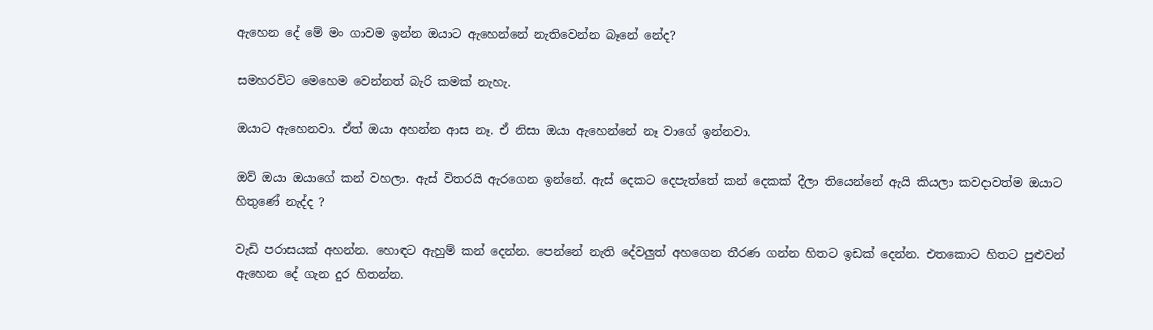ඇහෙන දේ මේ මං ගාවම ඉන්න ඔයාට ඇහෙන්නේ නැතිවෙන්න බෑනේ නේද?

සමහරවිට මෙහෙම වෙන්නත් බැරි කමක් නැහැ.

ඔයාට ඇහෙනවා. ඒත් ඔයා අහන්න ආස නෑ. ඒ නිසා ඔයා ඇහෙන්නේ නෑ වාගේ ඉන්නවා.

ඔව් ඔයා ඔයාගේ කන් වහලා. ඇස් විතරයි ඇරගෙන ඉන්නේ. ඇස් දෙකට දෙපැත්තේ කන් දෙකක් දීලා තියෙන්නේ ඇයි කියලා කවදාවත්ම ඔයාට හිතුණේ නැද්ද ?

වැඩි පරාසයක් අහන්න. හොඳට ඇහුම් කන් දෙන්න. පෙන්නේ නැති දේවලුත් අහගෙන තීරණ ගන්න හිතට ඉඩක් දෙන්න. එතකොට හිතට පුළුවන් ඇහෙන දේ ගැන දුර හිතන්න.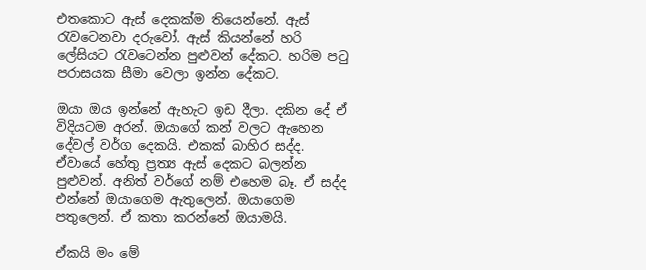එතකොට ඇස් දෙකක්ම තියෙන්නේ. ඇස් රැවටෙනවා දරුවෝ. ඇස් කියන්නේ හරි ලේසියට රැවටෙන්න පුළුවන් දේකට. හරිම පටු පරාසයක සීමා වෙලා ඉන්න දේකට.

ඔයා ඔය ඉන්නේ ඇහැට ඉඩ දීලා. දකින දේ ඒ විදියටම අරන්. ඔයාගේ කන් වලට ඇහෙන දේවල් වර්ග දෙකයි. එකක් බාහිර සද්ද. ඒවායේ හේතු ප්‍රත්‍ය ඇස් දෙකට බලන්න පුළුවන්. අනිත් වර්ගේ නම් එහෙම බෑ. ඒ සද්ද එන්නේ ඔයාගෙම ඇතුලෙන්. ඔයාගෙම පතුලෙන්. ඒ කතා කරන්නේ ඔයාමයි.

ඒකයි මං මේ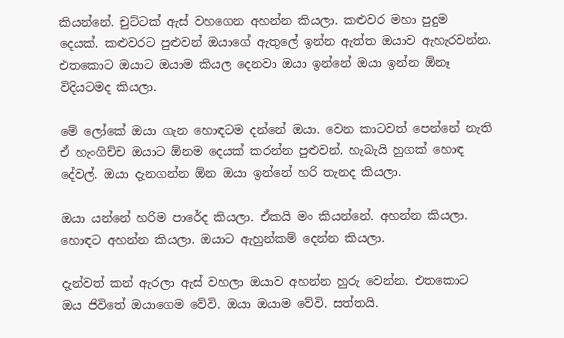කියන්නේ. චුට්ටක් ඇස් වහගෙන අහන්න කියලා. කළුවර මහා පුදුම දෙයක්. කළුවරට පුළුවන් ඔයාගේ ඇතුලේ ඉන්න ඇත්ත ඔයාව ඇහැරවන්න. එතකොට ඔයාට ඔයාම කියල දෙනවා ඔයා ඉන්නේ ඔයා ඉන්න ඕනෑ විදියටමද කියලා.

මේ ලෝකේ ඔයා ගැන හොඳටම දන්නේ ඔයා. වෙන කාටවත් පෙන්නේ නැති ඒ හැංගිච්ච ඔයාට ඕනම දෙයක් කරන්න පුළුවන්. හැබැයි හුගක් හොඳ දේවල්. ඔයා දැනගන්න ඕන ඔයා ඉන්නේ හරි තැනද කියලා.

ඔයා යන්නේ හරිම පාරේද කියලා. ඒකයි මං කියන්නේ. අහන්න කියලා. හොඳට අහන්න කියලා. ඔයාට ඇහුන්කම් දෙන්න කියලා.

දැන්වත් කන් ඇරලා ඇස් වහලා ඔයාව අහන්න හුරු වෙන්න. එතකොට ඔය ජිවිතේ ඔයාගෙම වේවි. ඔයා ඔයාම වේවි. සත්තයි.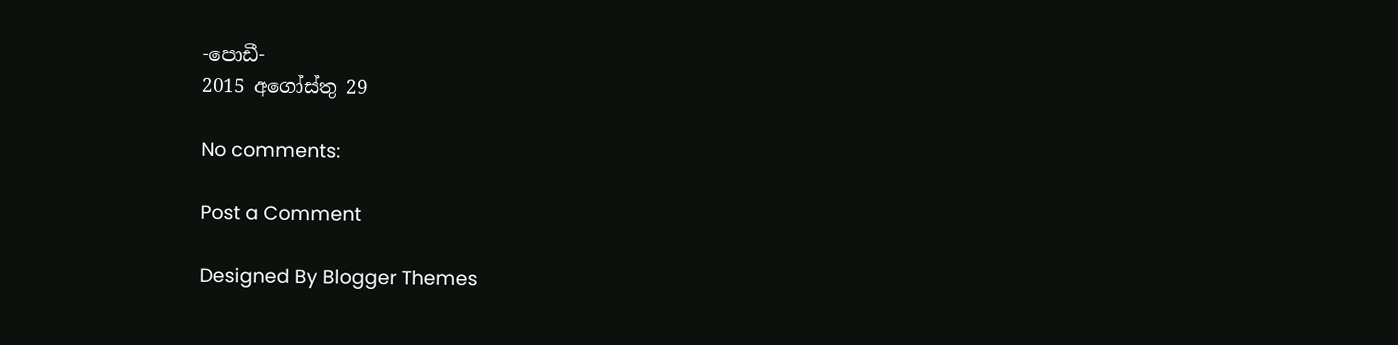-පොඩී-
2015 අගෝස්තු 29

No comments:

Post a Comment

Designed By Blogger Themes